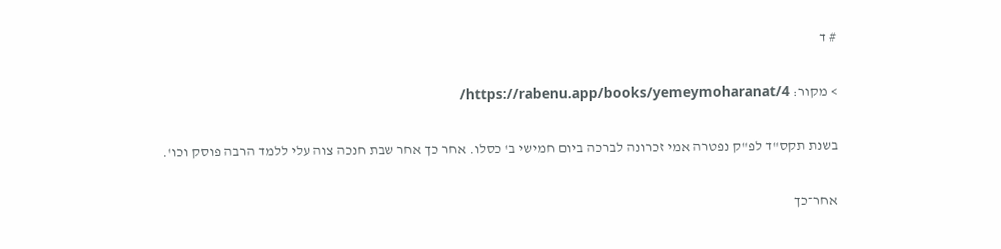# ד

> מקור: https://rabenu.app/books/yemeymoharanat/4/

בשנת תקס"ד לפ"ק נפטרה אמי זכרונה לברכה ביום חמישי ב' כסלו. אחר כך אחר שבת חנכה צוה עלי ללמד הרבה פוסק וכו'.

אחר־כך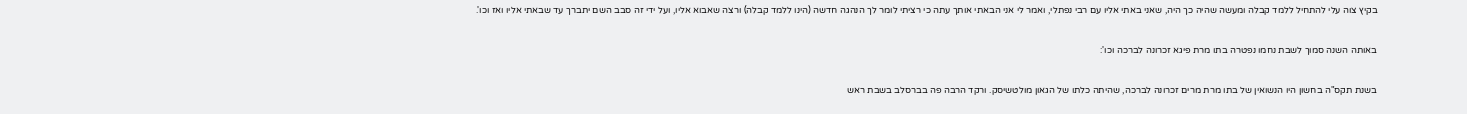בקיץ צוה עלי להתחיל ללמד קבלה ומעשה שהיה כך היה, שאני באתי אליו עם רבי נפתלי, ואמר לי אני הבאתי אותך עתה כי רציתי לומר לך הנהגה חדשה (הינו ללמד קבלה) ורצה שאבוא אליו, ועל ידי זה סבב השם יתברך עד שבאתי אליו ואז וכו'.

באותה השנה סמוך לשבת נחמו נפטרה בתו מרת פיגא זכרונה לברכה וכו':

בשנת תקס"ה בחשון היו הנשואין של בתו מרת מרים זכרונה לברכה, שהיתה כלתו של הגאון מולטשיסק. ורקד הרבה פה בברסלב בשבת ראש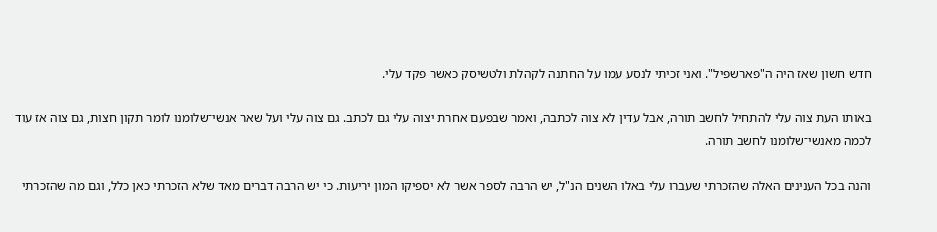חדש חשון שאז היה ה"פארשפיל". ואני זכיתי לנסע עמו על החתנה לקהלת ולטשיסק כאשר פקד עלי.

באותו העת צוה עלי להתחיל לחשב תורה, אבל עדין לא צוה לכתבה, ואמר שבפעם אחרת יצוה עלי גם לכתב. גם צוה עלי ועל שאר אנשי־שלומנו לומר תקון חצות, גם צוה אז עוד לכמה מאנשי־שלומנו לחשב תורה.

והנה בכל הענינים האלה שהזכרתי שעברו עלי באלו השנים הנ"ל, יש הרבה לספר אשר לא יספיקו המון יריעות. כי יש הרבה דברים מאד שלא הזכרתי כאן כלל, וגם מה שהזכרתי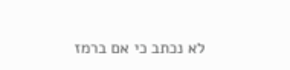לא נכתב כי אם ברמז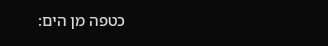כטפה מן הים: